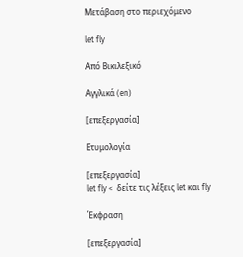Μετάβαση στο περιεχόμενο

let fly

Από Βικιλεξικό

Αγγλικά (en)

[επεξεργασία]

Ετυμολογία

[επεξεργασία]
let fly <  δείτε τις λέξεις let και fly

Έκφραση

[επεξεργασία]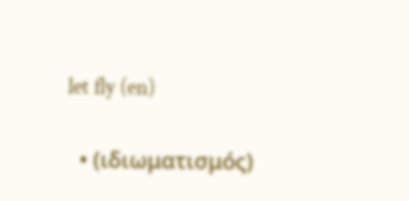let fly (en)

  • (ιδιωματισμός)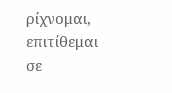ρίχνομαι, επιτίθεμαι σε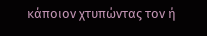κάποιον χτυπώντας τον ή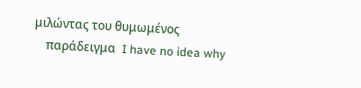μιλώντας του θυμωμένος
    παράδειγμα  I have no idea why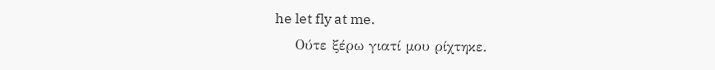he let fly at me.
    Ούτε ξέρω γιατί μου ρίχτηκε.